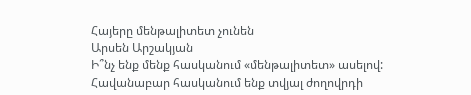Հայերը մենթալիտետ չունեն
Արսեն Արշակյան
Ի՞նչ ենք մենք հասկանում «մենթալիտետ» ասելով: Հավանաբար հասկանում ենք տվյալ ժողովրդի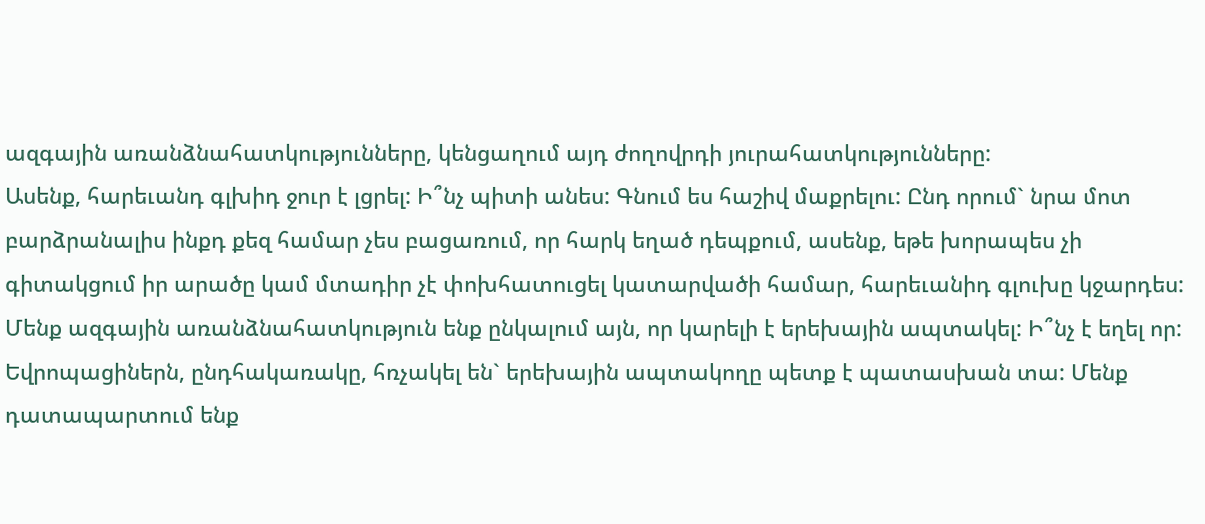ազգային առանձնահատկությունները, կենցաղում այդ ժողովրդի յուրահատկությունները:
Ասենք, հարեւանդ գլխիդ ջուր է լցրել: Ի՞նչ պիտի անես: Գնում ես հաշիվ մաքրելու: Ընդ որում` նրա մոտ բարձրանալիս ինքդ քեզ համար չես բացառում, որ հարկ եղած դեպքում, ասենք, եթե խորապես չի գիտակցում իր արածը կամ մտադիր չէ փոխհատուցել կատարվածի համար, հարեւանիդ գլուխը կջարդես: Մենք ազգային առանձնահատկություն ենք ընկալում այն, որ կարելի է երեխային ապտակել: Ի՞նչ է եղել որ: Եվրոպացիներն, ընդհակառակը, հռչակել են` երեխային ապտակողը պետք է պատասխան տա: Մենք դատապարտում ենք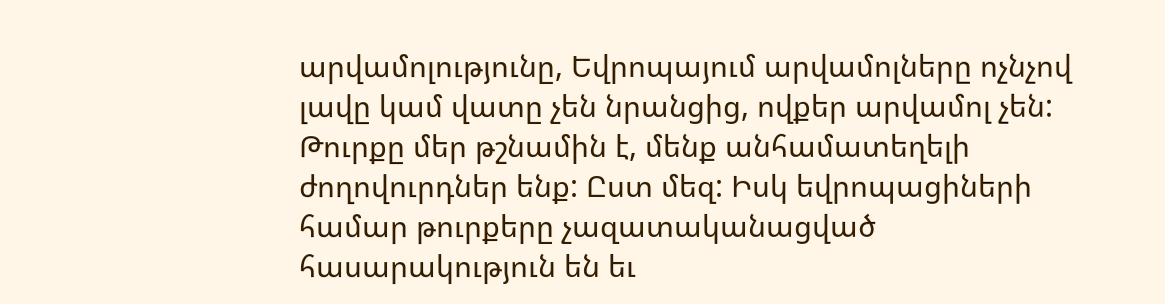արվամոլությունը, Եվրոպայում արվամոլները ոչնչով լավը կամ վատը չեն նրանցից, ովքեր արվամոլ չեն: Թուրքը մեր թշնամին է, մենք անհամատեղելի ժողովուրդներ ենք: Ըստ մեզ: Իսկ եվրոպացիների համար թուրքերը չազատականացված հասարակություն են եւ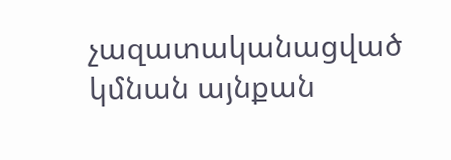չազատականացված կմնան այնքան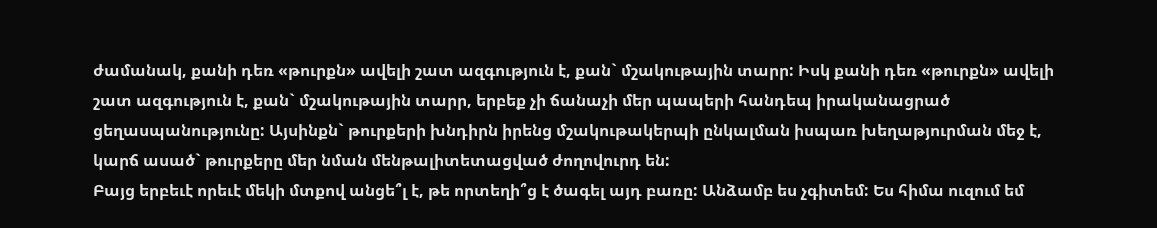ժամանակ, քանի դեռ «թուրքն» ավելի շատ ազգություն է, քան` մշակութային տարր: Իսկ քանի դեռ «թուրքն» ավելի շատ ազգություն է, քան` մշակութային տարր, երբեք չի ճանաչի մեր պապերի հանդեպ իրականացրած ցեղասպանությունը: Այսինքն` թուրքերի խնդիրն իրենց մշակութակերպի ընկալման իսպառ խեղաթյուրման մեջ է, կարճ ասած` թուրքերը մեր նման մենթալիտետացված ժողովուրդ են:
Բայց երբեւէ որեւէ մեկի մտքով անցե՞լ է, թե որտեղի՞ց է ծագել այդ բառը: Անձամբ ես չգիտեմ: Ես հիմա ուզում եմ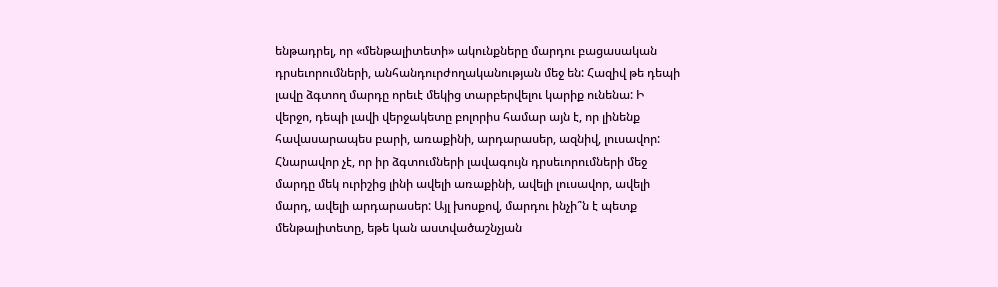ենթադրել, որ «մենթալիտետի» ակունքները մարդու բացասական դրսեւորումների, անհանդուրժողականության մեջ են: Հազիվ թե դեպի լավը ձգտող մարդը որեւէ մեկից տարբերվելու կարիք ունենա: Ի վերջո, դեպի լավի վերջակետը բոլորիս համար այն է, որ լինենք հավասարապես բարի, առաքինի, արդարասեր, ազնիվ, լուսավոր: Հնարավոր չէ, որ իր ձգտումների լավագույն դրսեւորումների մեջ մարդը մեկ ուրիշից լինի ավելի առաքինի, ավելի լուսավոր, ավելի մարդ, ավելի արդարասեր: Այլ խոսքով, մարդու ինչի՞ն է պետք մենթալիտետը, եթե կան աստվածաշնչյան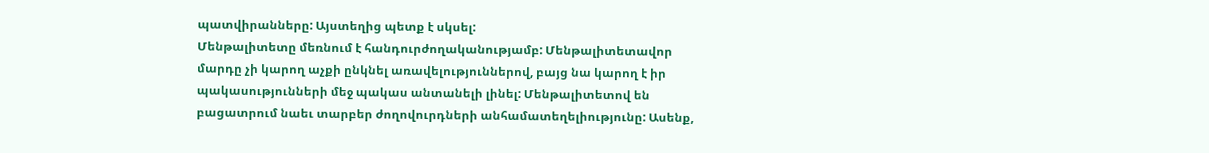պատվիրանները: Այստեղից պետք է սկսել:
Մենթալիտետը մեռնում է հանդուրժողականությամբ: Մենթալիտետավոր մարդը չի կարող աչքի ընկնել առավելություններով, բայց նա կարող է իր պակասությունների մեջ պակաս անտանելի լինել: Մենթալիտետով են բացատրում նաեւ տարբեր ժողովուրդների անհամատեղելիությունը: Ասենք,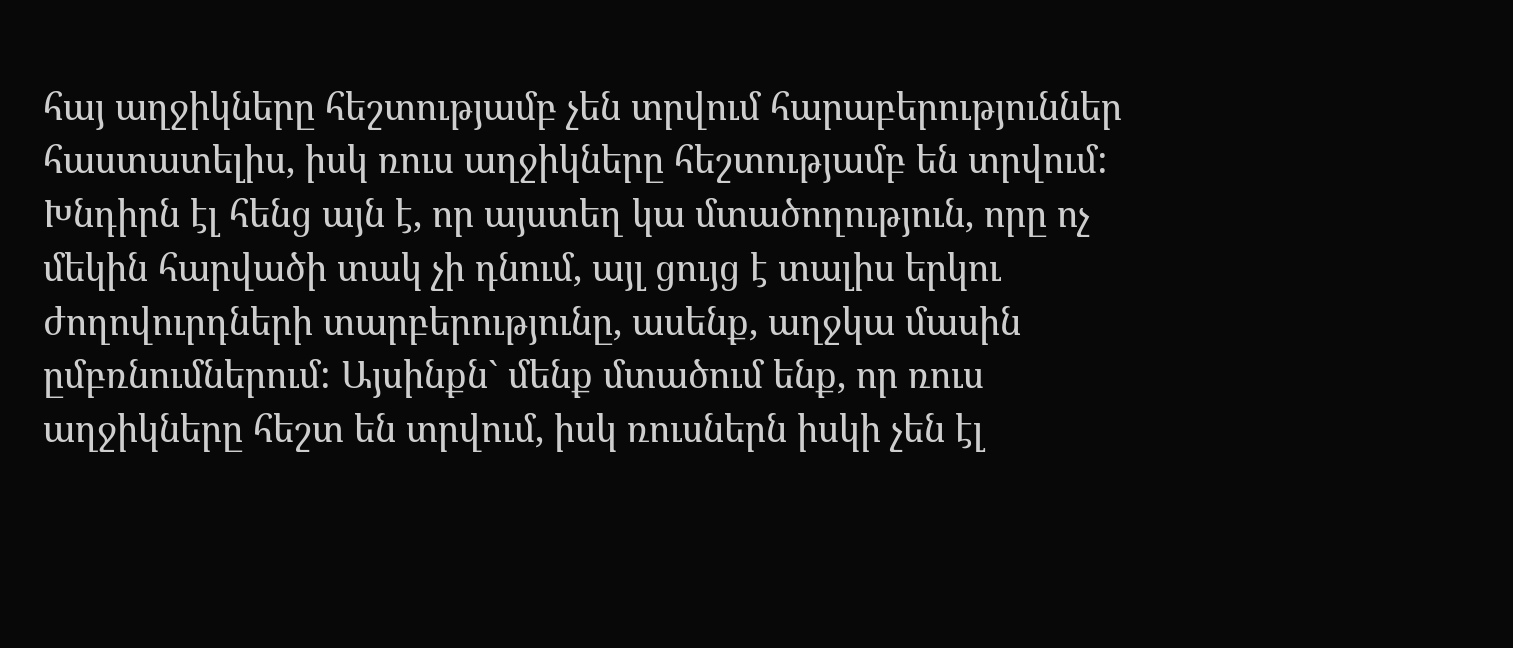հայ աղջիկները հեշտությամբ չեն տրվում հարաբերություններ հաստատելիս, իսկ ռուս աղջիկները հեշտությամբ են տրվում: Խնդիրն էլ հենց այն է, որ այստեղ կա մտածողություն, որը ոչ մեկին հարվածի տակ չի դնում, այլ ցույց է տալիս երկու ժողովուրդների տարբերությունը, ասենք, աղջկա մասին ըմբռնումներում: Այսինքն` մենք մտածում ենք, որ ռուս աղջիկները հեշտ են տրվում, իսկ ռուսներն իսկի չեն էլ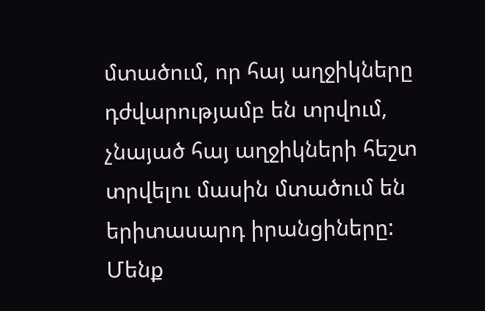մտածում, որ հայ աղջիկները դժվարությամբ են տրվում, չնայած հայ աղջիկների հեշտ տրվելու մասին մտածում են երիտասարդ իրանցիները:
Մենք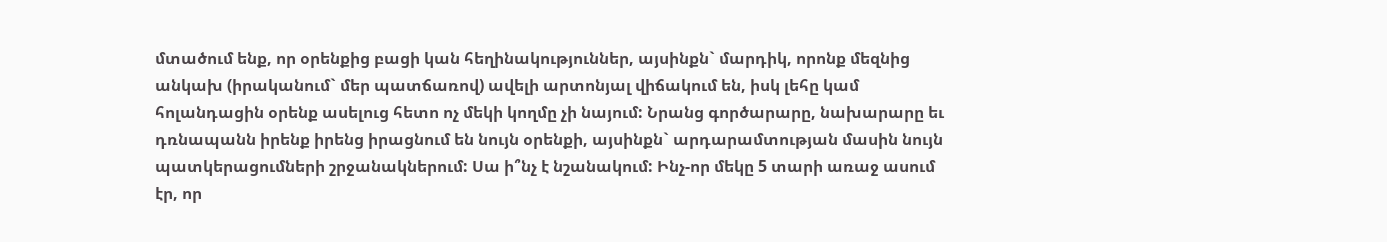մտածում ենք, որ օրենքից բացի կան հեղինակություններ, այսինքն` մարդիկ, որոնք մեզնից անկախ (իրականում` մեր պատճառով) ավելի արտոնյալ վիճակում են, իսկ լեհը կամ հոլանդացին օրենք ասելուց հետո ոչ մեկի կողմը չի նայում: Նրանց գործարարը, նախարարը եւ դռնապանն իրենք իրենց իրացնում են նույն օրենքի, այսինքն` արդարամտության մասին նույն պատկերացումների շրջանակներում: Սա ի՞նչ է նշանակում: Ինչ-որ մեկը 5 տարի առաջ ասում էր, որ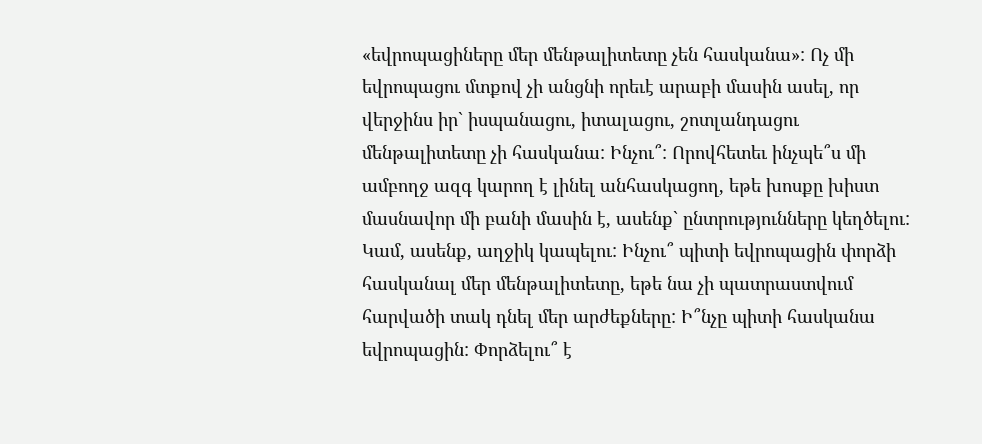«եվրոպացիները մեր մենթալիտետը չեն հասկանա»: Ոչ մի եվրոպացու մտքով չի անցնի որեւէ արաբի մասին ասել, որ վերջինս իր` իսպանացու, իտալացու, շոտլանդացու մենթալիտետը չի հասկանա: Ինչու՞: Որովհետեւ ինչպե՞ս մի ամբողջ ազգ կարող է լինել անհասկացող, եթե խոսքը խիստ մասնավոր մի բանի մասին է, ասենք` ընտրությունները կեղծելու: Կամ, ասենք, աղջիկ կապելու: Ինչու՞ պիտի եվրոպացին փորձի հասկանալ մեր մենթալիտետը, եթե նա չի պատրաստվում հարվածի տակ դնել մեր արժեքները: Ի՞նչը պիտի հասկանա եվրոպացին: Փորձելու՞ է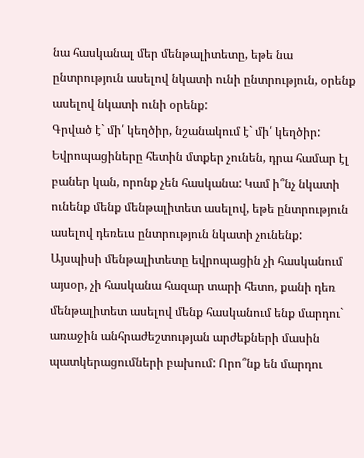նա հասկանալ մեր մենթալիտետը, եթե նա ընտրություն ասելով նկատի ունի ընտրություն, օրենք ասելով նկատի ունի օրենք:
Գրված է` մի՛ կեղծիր, նշանակում է` մի՛ կեղծիր: Եվրոպացիները հետին մտքեր չունեն, դրա համար էլ բաներ կան, որոնք չեն հասկանա: Կամ ի՞նչ նկատի ունենք մենք մենթալիտետ ասելով, եթե ընտրություն ասելով դեռեւս ընտրություն նկատի չունենք: Այսպիսի մենթալիտետը եվրոպացին չի հասկանում այսօր, չի հասկանա հազար տարի հետո, քանի դեռ մենթալիտետ ասելով մենք հասկանում ենք մարդու` առաջին անհրաժեշտության արժեքների մասին պատկերացումների բախում: Որո՞նք են մարդու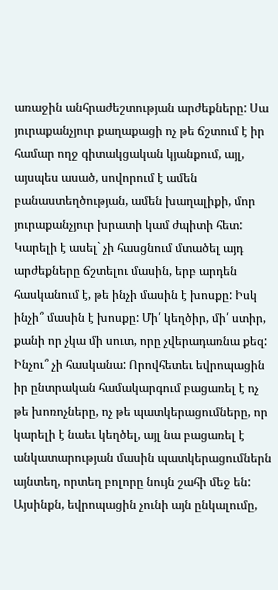առաջին անհրաժեշտության արժեքները: Սա յուրաքանչյուր քաղաքացի ոչ թե ճշտում է իր համար ողջ գիտակցական կյանքում, այլ, այսպես ասած, սովորում է ամեն բանաստեղծության, ամեն խաղալիքի, մոր յուրաքանչյուր խրատի կամ ժպիտի հետ:
Կարելի է ասել` չի հասցնում մտածել այդ արժեքները ճշտելու մասին, երբ արդեն հասկանում է, թե ինչի մասին է խոսքը: Իսկ ինչի՞ մասին է խոսքը: Մի՛ կեղծիր, մի՛ ստիր, քանի որ չկա մի սուտ, որը չվերադառնա քեզ: Ինչու՞ չի հասկանա: Որովհետեւ եվրոպացին իր ընտրական համակարգում բացառել է ոչ թե խոռոչները, ոչ թե պատկերացումները, որ կարելի է նաեւ կեղծել, այլ նա բացառել է անկատարության մասին պատկերացումներն այնտեղ, որտեղ բոլորը նույն շահի մեջ են: Այսինքն, եվրոպացին չունի այն ընկալումը,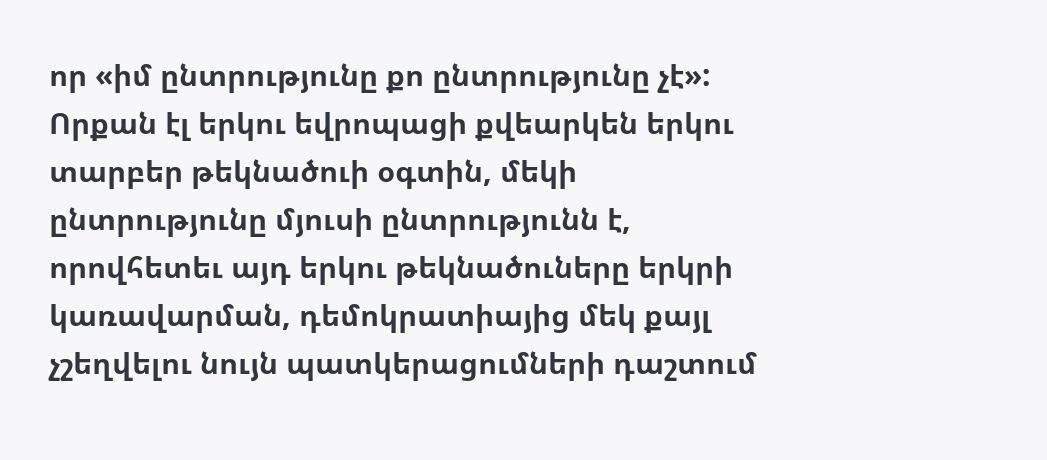որ «իմ ընտրությունը քո ընտրությունը չէ»: Որքան էլ երկու եվրոպացի քվեարկեն երկու տարբեր թեկնածուի օգտին, մեկի ընտրությունը մյուսի ընտրությունն է, որովհետեւ այդ երկու թեկնածուները երկրի կառավարման, դեմոկրատիայից մեկ քայլ չշեղվելու նույն պատկերացումների դաշտում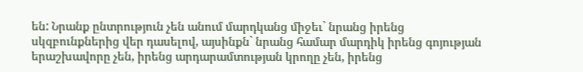են: Նրանք ընտրություն չեն անում մարդկանց միջեւ` նրանց իրենց սկզբունքներից վեր դասելով, այսինքն` նրանց համար մարդիկ իրենց գոյության երաշխավորը չեն, իրենց արդարամտության կրողը չեն, իրենց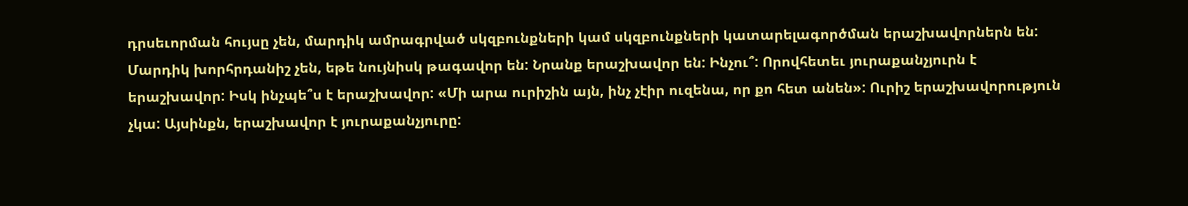դրսեւորման հույսը չեն, մարդիկ ամրագրված սկզբունքների կամ սկզբունքների կատարելագործման երաշխավորներն են:
Մարդիկ խորհրդանիշ չեն, եթե նույնիսկ թագավոր են: Նրանք երաշխավոր են: Ինչու՞: Որովհետեւ յուրաքանչյուրն է երաշխավոր: Իսկ ինչպե՞ս է երաշխավոր: «Մի արա ուրիշին այն, ինչ չէիր ուզենա, որ քո հետ անեն»: Ուրիշ երաշխավորություն չկա: Այսինքն, երաշխավոր է յուրաքանչյուրը: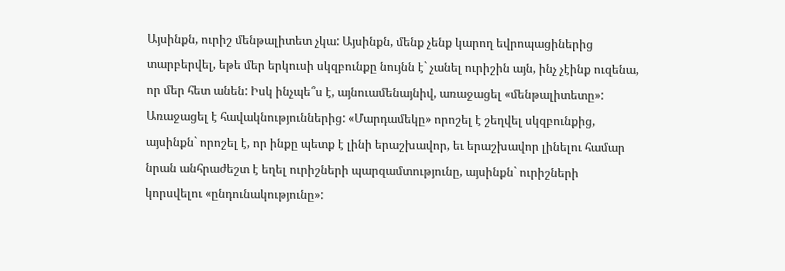Այսինքն, ուրիշ մենթալիտետ չկա: Այսինքն, մենք չենք կարող եվրոպացիներից տարբերվել, եթե մեր երկուսի սկզբունքը նույնն է` չանել ուրիշին այն, ինչ չէինք ուզենա, որ մեր հետ անեն: Իսկ ինչպե՞ս է, այնուամենայնիվ, առաջացել «մենթալիտետը»: Առաջացել է հավակնություններից: «Մարդամեկը» որոշել է շեղվել սկզբունքից, այսինքն` որոշել է, որ ինքը պետք է լինի երաշխավոր, եւ երաշխավոր լինելու համար նրան անհրաժեշտ է եղել ուրիշների պարզամտությունը, այսինքն` ուրիշների կորսվելու «ընդունակությունը»: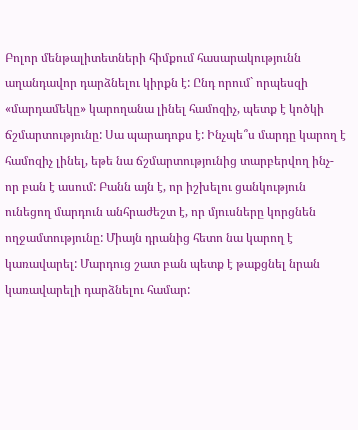Բոլոր մենթալիտետների հիմքում հասարակությունն աղանդավոր դարձնելու կիրքն է: Ընդ որում` որպեսզի «մարդամեկը» կարողանա լինել համոզիչ, պետք է կոծկի ճշմարտությունը: Սա պարադոքս է: Ինչպե՞ս մարդը կարող է համոզիչ լինել, եթե նա ճշմարտությունից տարբերվող ինչ-որ բան է ասում: Բանն այն է, որ իշխելու ցանկություն ունեցող մարդուն անհրաժեշտ է, որ մյուսները կորցնեն ողջամտությունը: Միայն դրանից հետո նա կարող է կառավարել: Մարդուց շատ բան պետք է թաքցնել նրան կառավարելի դարձնելու համար: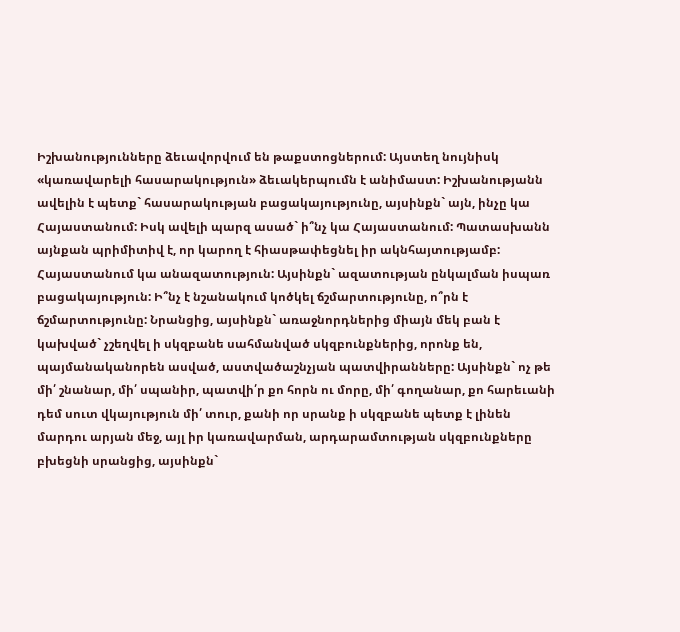Իշխանությունները ձեւավորվում են թաքստոցներում: Այստեղ նույնիսկ «կառավարելի հասարակություն» ձեւակերպումն է անիմաստ: Իշխանությանն ավելին է պետք` հասարակության բացակայությունը, այսինքն` այն, ինչը կա Հայաստանում: Իսկ ավելի պարզ ասած` ի՞նչ կա Հայաստանում: Պատասխանն այնքան պրիմիտիվ է, որ կարող է հիասթափեցնել իր ակնհայտությամբ: Հայաստանում կա անազատություն: Այսինքն` ազատության ընկալման իսպառ բացակայություն: Ի՞նչ է նշանակում կոծկել ճշմարտությունը, ո՞րն է ճշմարտությունը: Նրանցից, այսինքն` առաջնորդներից միայն մեկ բան է կախված` չշեղվել ի սկզբանե սահմանված սկզբունքներից, որոնք են, պայմանականորեն ասված, աստվածաշնչյան պատվիրանները: Այսինքն` ոչ թե մի՛ շնանար, մի՛ սպանիր, պատվի՛ր քո հորն ու մորը, մի՛ գողանար, քո հարեւանի դեմ սուտ վկայություն մի՛ տուր, քանի որ սրանք ի սկզբանե պետք է լինեն մարդու արյան մեջ, այլ իր կառավարման, արդարամտության սկզբունքները բխեցնի սրանցից, այսինքն`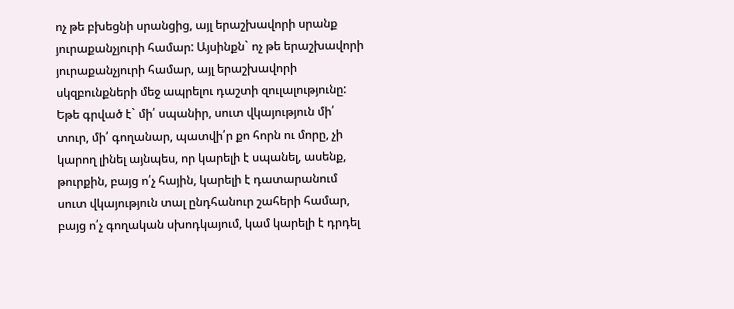ոչ թե բխեցնի սրանցից, այլ երաշխավորի սրանք յուրաքանչյուրի համար: Այսինքն` ոչ թե երաշխավորի յուրաքանչյուրի համար, այլ երաշխավորի սկզբունքների մեջ ապրելու դաշտի զուլալությունը: Եթե գրված է` մի՛ սպանիր, սուտ վկայություն մի՛ տուր, մի՛ գողանար, պատվի՛ր քո հորն ու մորը, չի կարող լինել այնպես, որ կարելի է սպանել, ասենք, թուրքին, բայց ո՛չ հային, կարելի է դատարանում սուտ վկայություն տալ ընդհանուր շահերի համար, բայց ո՛չ գողական սխոդկայում, կամ կարելի է դրդել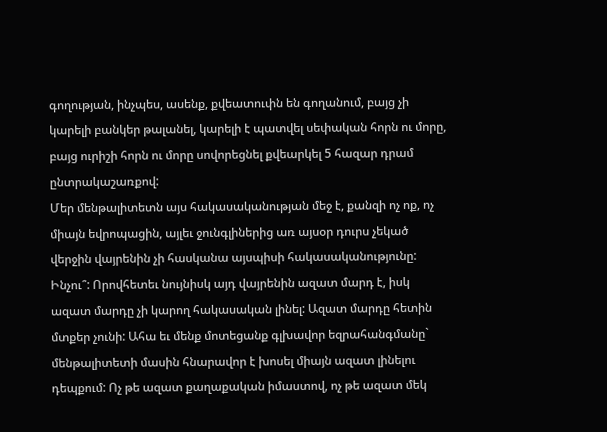գողության, ինչպես, ասենք, քվեատուփն են գողանում, բայց չի կարելի բանկեր թալանել, կարելի է պատվել սեփական հորն ու մորը, բայց ուրիշի հորն ու մորը սովորեցնել քվեարկել 5 հազար դրամ ընտրակաշառքով:
Մեր մենթալիտետն այս հակասականության մեջ է, քանզի ոչ ոք, ոչ միայն եվրոպացին, այլեւ ջունգլիներից առ այսօր դուրս չեկած վերջին վայրենին չի հասկանա այսպիսի հակասականությունը: Ինչու՞: Որովհետեւ նույնիսկ այդ վայրենին ազատ մարդ է, իսկ ազատ մարդը չի կարող հակասական լինել: Ազատ մարդը հետին մտքեր չունի: Ահա եւ մենք մոտեցանք գլխավոր եզրահանգմանը` մենթալիտետի մասին հնարավոր է խոսել միայն ազատ լինելու դեպքում: Ոչ թե ազատ քաղաքական իմաստով, ոչ թե ազատ մեկ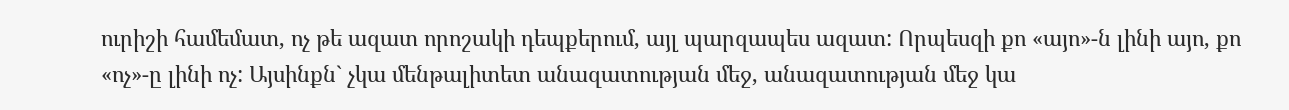ուրիշի համեմատ, ոչ թե ազատ որոշակի դեպքերում, այլ պարզապես ազատ: Որպեսզի քո «այո»-ն լինի այո, քո «ոչ»-ը լինի ոչ: Այսինքն` չկա մենթալիտետ անազատության մեջ, անազատության մեջ կա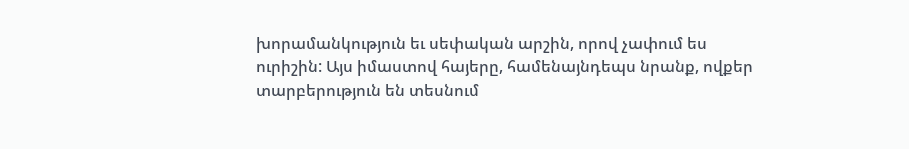խորամանկություն եւ սեփական արշին, որով չափում ես ուրիշին: Այս իմաստով հայերը, համենայնդեպս նրանք, ովքեր տարբերություն են տեսնում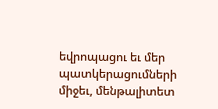եվրոպացու եւ մեր պատկերացումների միջեւ, մենթալիտետ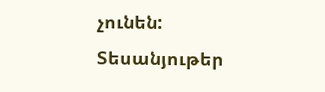չունեն:
Տեսանյութեր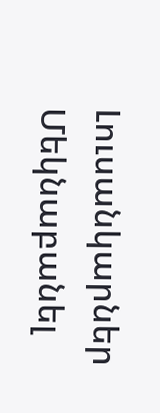Լուսանկարներ
Մեկնաբանել